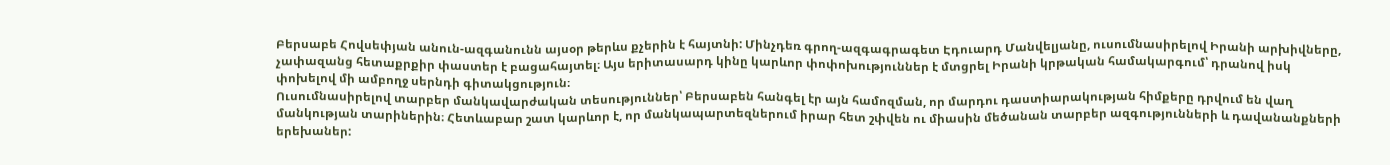Բերսաբե Հովսեփյան անուն-ազգանունն այսօր թերևս քչերին է հայտնի: Մինչդեռ գրող-ազգագրագետ Էդուարդ Մանվելյանը, ուսումնասիրելով Իրանի արխիվները, չափազանց հետաքրքիր փաստեր է բացահայտել։ Այս երիտասարդ կինը կարևոր փոփոխություններ է մտցրել Իրանի կրթական համակարգում՝ դրանով իսկ փոխելով մի ամբողջ սերնդի գիտակցություն։
Ուսումնասիրելով տարբեր մանկավարժական տեսություններ՝ Բերսաբեն հանգել էր այն համոզման, որ մարդու դաստիարակության հիմքերը դրվում են վաղ մանկության տարիներին։ Հետևաբար շատ կարևոր է, որ մանկապարտեզներում իրար հետ շփվեն ու միասին մեծանան տարբեր ազգությունների և դավանանքների երեխաներ: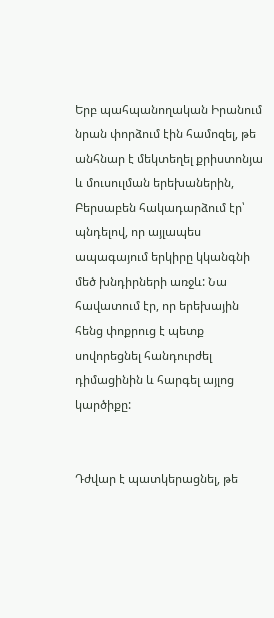Երբ պահպանողական Իրանում նրան փորձում էին համոզել, թե անհնար է մեկտեղել քրիստոնյա և մուսուլման երեխաներին, Բերսաբեն հակադարձում էր՝ պնդելով, որ այլապես ապագայում երկիրը կկանգնի մեծ խնդիրների առջև: Նա հավատում էր, որ երեխային հենց փոքրուց է պետք սովորեցնել հանդուրժել դիմացինին և հարգել այլոց կարծիքը:


Դժվար է պատկերացնել, թե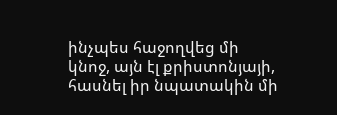ինչպես հաջողվեց մի կնոջ, այն էլ քրիստոնյայի, հասնել իր նպատակին մի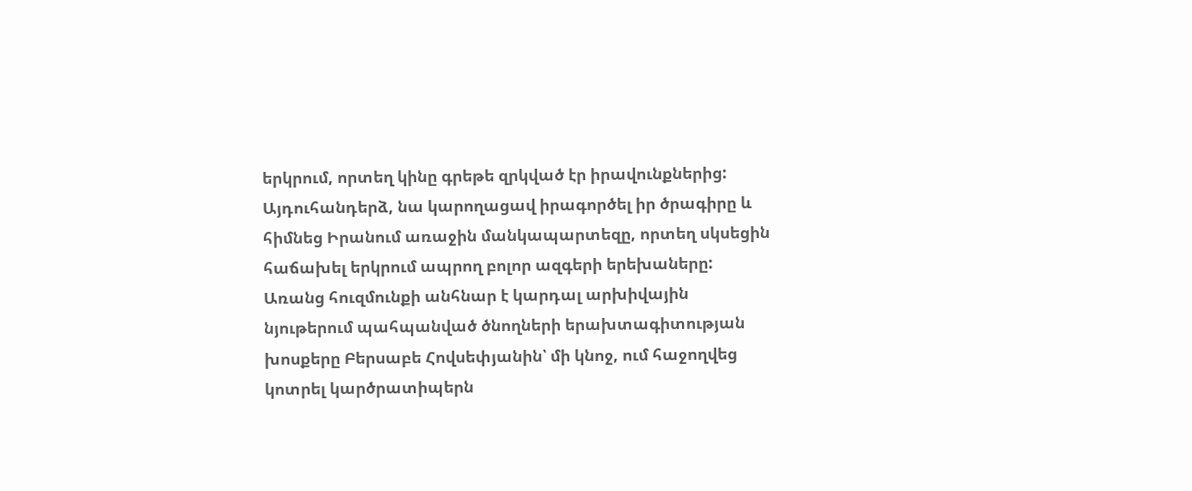երկրում, որտեղ կինը գրեթե զրկված էր իրավունքներից: Այդուհանդերձ, նա կարողացավ իրագործել իր ծրագիրը և հիմնեց Իրանում առաջին մանկապարտեզը, որտեղ սկսեցին հաճախել երկրում ապրող բոլոր ազգերի երեխաները:
Առանց հուզմունքի անհնար է կարդալ արխիվային նյութերում պահպանված ծնողների երախտագիտության խոսքերը Բերսաբե Հովսեփյանին՝ մի կնոջ, ում հաջողվեց կոտրել կարծրատիպերն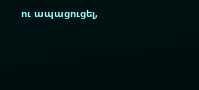ու ապացուցել,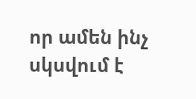որ ամեն ինչ սկսվում է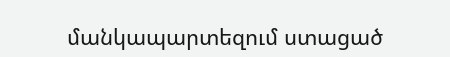մանկապարտեզում ստացած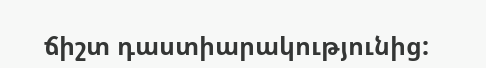ճիշտ դաստիարակությունից: